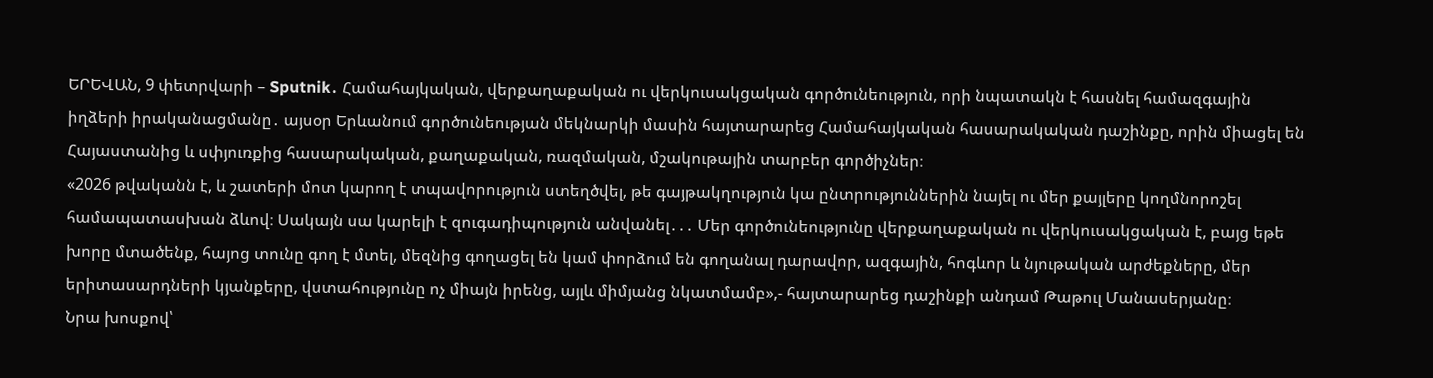ԵՐԵՎԱՆ, 9 փետրվարի – Sputnik․ Համահայկական, վերքաղաքական ու վերկուսակցական գործունեություն, որի նպատակն է հասնել համազգային իղձերի իրականացմանը․ այսօր Երևանում գործունեության մեկնարկի մասին հայտարարեց Համահայկական հասարակական դաշինքը, որին միացել են Հայաստանից և սփյուռքից հասարակական, քաղաքական, ռազմական, մշակութային տարբեր գործիչներ։
«2026 թվականն է, և շատերի մոտ կարող է տպավորություն ստեղծվել, թե գայթակղություն կա ընտրություններին նայել ու մեր քայլերը կողմնորոշել համապատասխան ձևով։ Սակայն սա կարելի է զուգադիպություն անվանել․․․ Մեր գործունեությունը վերքաղաքական ու վերկուսակցական է, բայց եթե խորը մտածենք, հայոց տունը գող է մտել, մեզնից գողացել են կամ փորձում են գողանալ դարավոր, ազգային, հոգևոր և նյութական արժեքները, մեր երիտասարդների կյանքերը, վստահությունը ոչ միայն իրենց, այլև միմյանց նկատմամբ»,- հայտարարեց դաշինքի անդամ Թաթուլ Մանասերյանը։
Նրա խոսքով՝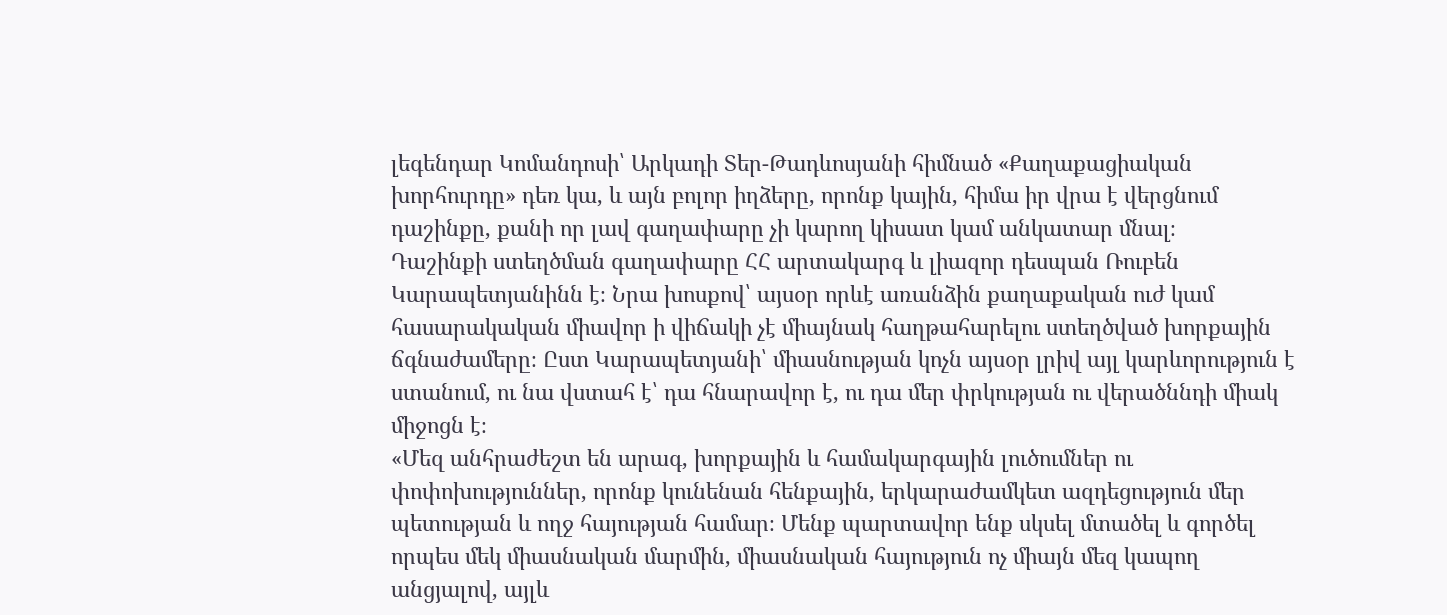լեգենդար Կոմանդոսի՝ Արկադի Տեր-Թադևոսյանի հիմնած «Քաղաքացիական խորհուրդը» դեռ կա, և այն բոլոր իղձերը, որոնք կային, հիմա իր վրա է վերցնում դաշինքը, քանի որ լավ գաղափարը չի կարող կիսատ կամ անկատար մնալ։
Դաշինքի ստեղծման գաղափարը ՀՀ արտակարգ և լիազոր դեսպան Ռուբեն Կարապետյանինն է։ Նրա խոսքով՝ այսօր որևէ առանձին քաղաքական ուժ կամ հասարակական միավոր ի վիճակի չէ միայնակ հաղթահարելու ստեղծված խորքային ճգնաժամերը։ Ըստ Կարապետյանի՝ միասնության կոչն այսօր լրիվ այլ կարևորություն է ստանում, ու նա վստահ է՝ դա հնարավոր է, ու դա մեր փրկության ու վերածննդի միակ միջոցն է։
«Մեզ անհրաժեշտ են արագ, խորքային և համակարգային լուծումներ ու փոփոխություններ, որոնք կունենան հենքային, երկարաժամկետ ազդեցություն մեր պետության և ողջ հայության համար։ Մենք պարտավոր ենք սկսել մտածել և գործել որպես մեկ միասնական մարմին, միասնական հայություն ոչ միայն մեզ կապող անցյալով, այլև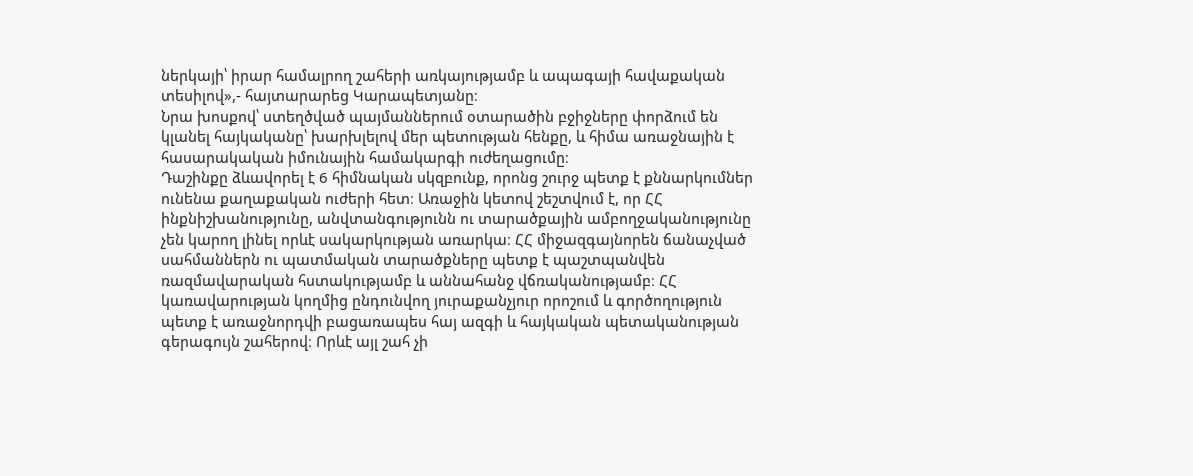ներկայի՝ իրար համալրող շահերի առկայությամբ և ապագայի հավաքական տեսիլով»,- հայտարարեց Կարապետյանը։
Նրա խոսքով՝ ստեղծված պայմաններում օտարածին բջիջները փորձում են կլանել հայկականը՝ խարխլելով մեր պետության հենքը, և հիմա առաջնային է հասարակական իմունային համակարգի ուժեղացումը։
Դաշինքը ձևավորել է 6 հիմնական սկզբունք, որոնց շուրջ պետք է քննարկումներ ունենա քաղաքական ուժերի հետ։ Առաջին կետով շեշտվում է, որ ՀՀ ինքնիշխանությունը, անվտանգությունն ու տարածքային ամբողջականությունը չեն կարող լինել որևէ սակարկության առարկա։ ՀՀ միջազգայնորեն ճանաչված սահմաններն ու պատմական տարածքները պետք է պաշտպանվեն ռազմավարական հստակությամբ և աննահանջ վճռականությամբ։ ՀՀ կառավարության կողմից ընդունվող յուրաքանչյուր որոշում և գործողություն պետք է առաջնորդվի բացառապես հայ ազգի և հայկական պետականության գերագույն շահերով։ Որևէ այլ շահ չի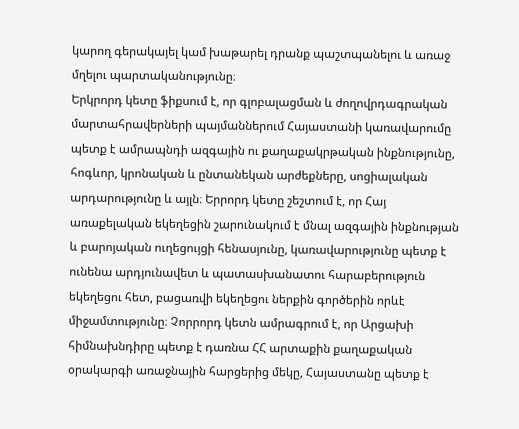կարող գերակայել կամ խաթարել դրանք պաշտպանելու և առաջ մղելու պարտականությունը։
Երկրորդ կետը ֆիքսում է, որ գլոբալացման և ժողովրդագրական մարտահրավերների պայմաններում Հայաստանի կառավարումը պետք է ամրապնդի ազգային ու քաղաքակրթական ինքնությունը, հոգևոր, կրոնական և ընտանեկան արժեքները, սոցիալական արդարությունը և այլն։ Երրորդ կետը շեշտում է, որ Հայ առաքելական եկեղեցին շարունակում է մնալ ազգային ինքնության և բարոյական ուղեցույցի հենասյունը, կառավարությունը պետք է ունենա արդյունավետ և պատասխանատու հարաբերություն եկեղեցու հետ, բացառվի եկեղեցու ներքին գործերին որևէ միջամտությունը։ Չորրորդ կետն ամրագրում է, որ Արցախի հիմնախնդիրը պետք է դառնա ՀՀ արտաքին քաղաքական օրակարգի առաջնային հարցերից մեկը, Հայաստանը պետք է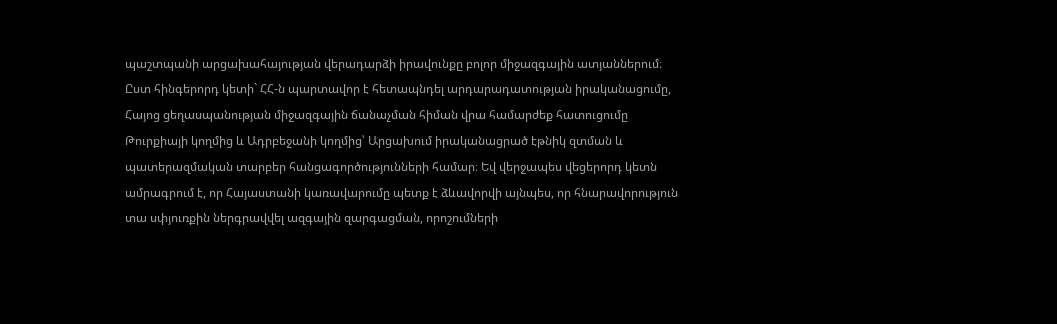պաշտպանի արցախահայության վերադարձի իրավունքը բոլոր միջազգային ատյաններում։
Ըստ հինգերորդ կետի` ՀՀ-ն պարտավոր է հետապնդել արդարադատության իրականացումը, Հայոց ցեղասպանության միջազգային ճանաչման հիման վրա համարժեք հատուցումը Թուրքիայի կողմից և Ադրբեջանի կողմից՝ Արցախում իրականացրած էթնիկ զտման և պատերազմական տարբեր հանցագործությունների համար։ Եվ վերջապես վեցերորդ կետն ամրագրում է, որ Հայաստանի կառավարումը պետք է ձևավորվի այնպես, որ հնարավորություն տա սփյուռքին ներգրավվել ազգային զարգացման, որոշումների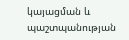կայացման և պաշտպանության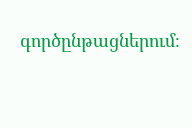գործընթացներում։